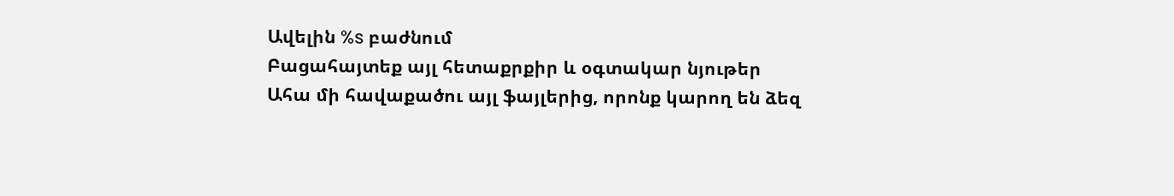Ավելին %s բաժնում
Բացահայտեք այլ հետաքրքիր և օգտակար նյութեր
Ահա մի հավաքածու այլ ֆայլերից, որոնք կարող են ձեզ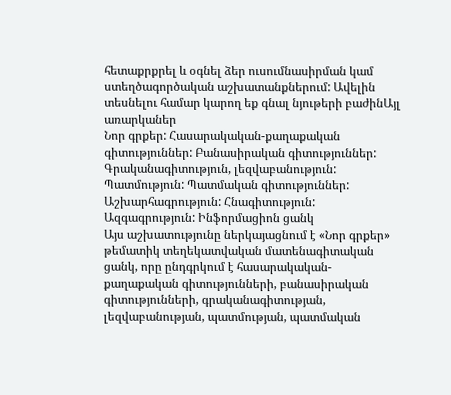հետաքրքրել և օգնել ձեր ուսումնասիրման կամ ստեղծագործական աշխատանքներում: Ավելին տեսնելու համար կարող եք գնալ նյութերի բաժինԱյլ առարկաներ
Նոր գրքեր: Հասարակական-քաղաքական գիտություններ: Բանասիրական գիտություններ: Գրականագիտություն, լեզվաբանություն: Պատմություն: Պատմական գիտություններ: Աշխարհագրություն: Հնագիտություն: Ազգագրություն: Ինֆորմացիոն ցանկ
Այս աշխատությունը ներկայացնում է «Նոր գրքեր» թեմատիկ տեղեկատվական մատենագիտական ցանկ, որը ընդգրկում է հասարակական-քաղաքական գիտությունների, բանասիրական գիտությունների, գրականագիտության, լեզվաբանության, պատմության, պատմական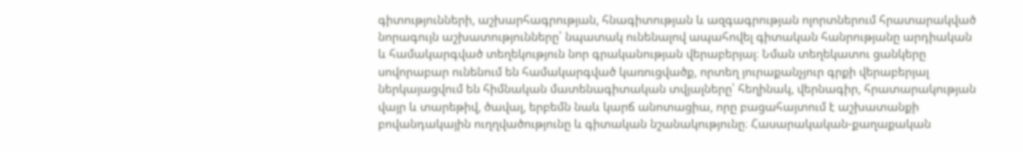գիտությունների, աշխարհագրության, հնագիտության և ազգագրության ոլորտներում հրատարակված նորագույն աշխատությունները՝ նպատակ ունենալով ապահովել գիտական հանրությանը արդիական և համակարգված տեղեկություն նոր գրականության վերաբերյալ։ Նման տեղեկատու ցանկերը սովորաբար ունենում են համակարգված կառուցվածք, որտեղ յուրաքանչյուր գրքի վերաբերյալ ներկայացվում են հիմնական մատենագիտական տվյալները՝ հեղինակ, վերնագիր, հրատարակության վայր և տարեթիվ, ծավալ, երբեմն նաև կարճ անոտացիա, որը բացահայտում է աշխատանքի բովանդակային ուղղվածությունը և գիտական նշանակությունը։ Հասարակական-քաղաքական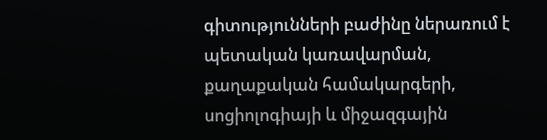գիտությունների բաժինը ներառում է պետական կառավարման, քաղաքական համակարգերի, սոցիոլոգիայի և միջազգային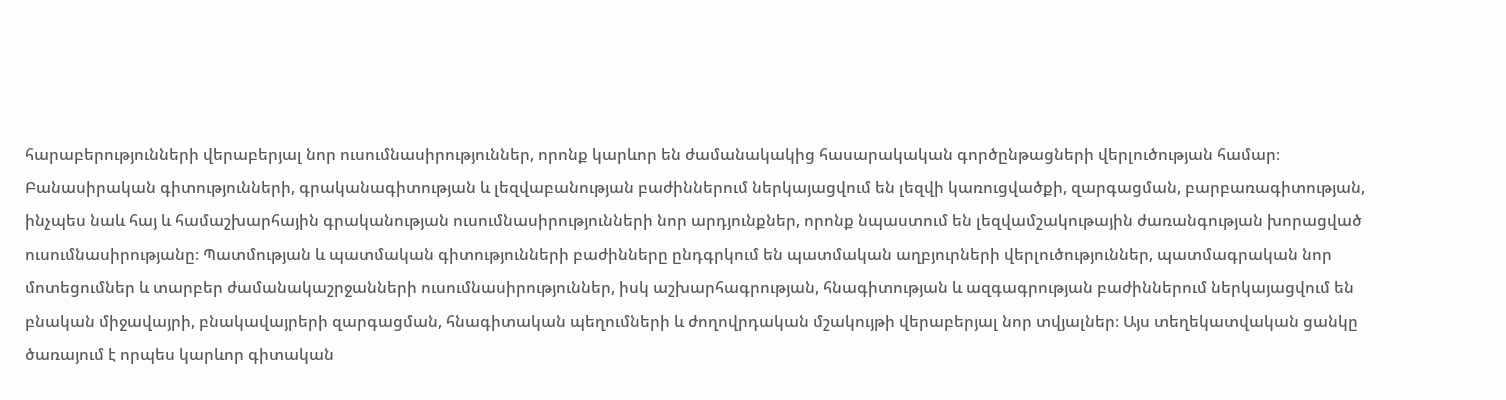հարաբերությունների վերաբերյալ նոր ուսումնասիրություններ, որոնք կարևոր են ժամանակակից հասարակական գործընթացների վերլուծության համար։ Բանասիրական գիտությունների, գրականագիտության և լեզվաբանության բաժիններում ներկայացվում են լեզվի կառուցվածքի, զարգացման, բարբառագիտության, ինչպես նաև հայ և համաշխարհային գրականության ուսումնասիրությունների նոր արդյունքներ, որոնք նպաստում են լեզվամշակութային ժառանգության խորացված ուսումնասիրությանը։ Պատմության և պատմական գիտությունների բաժինները ընդգրկում են պատմական աղբյուրների վերլուծություններ, պատմագրական նոր մոտեցումներ և տարբեր ժամանակաշրջանների ուսումնասիրություններ, իսկ աշխարհագրության, հնագիտության և ազգագրության բաժիններում ներկայացվում են բնական միջավայրի, բնակավայրերի զարգացման, հնագիտական պեղումների և ժողովրդական մշակույթի վերաբերյալ նոր տվյալներ։ Այս տեղեկատվական ցանկը ծառայում է որպես կարևոր գիտական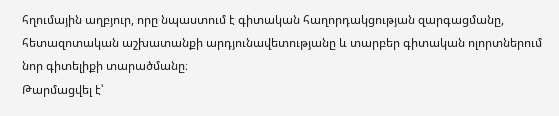հղումային աղբյուր, որը նպաստում է գիտական հաղորդակցության զարգացմանը, հետազոտական աշխատանքի արդյունավետությանը և տարբեր գիտական ոլորտներում նոր գիտելիքի տարածմանը։
Թարմացվել է՝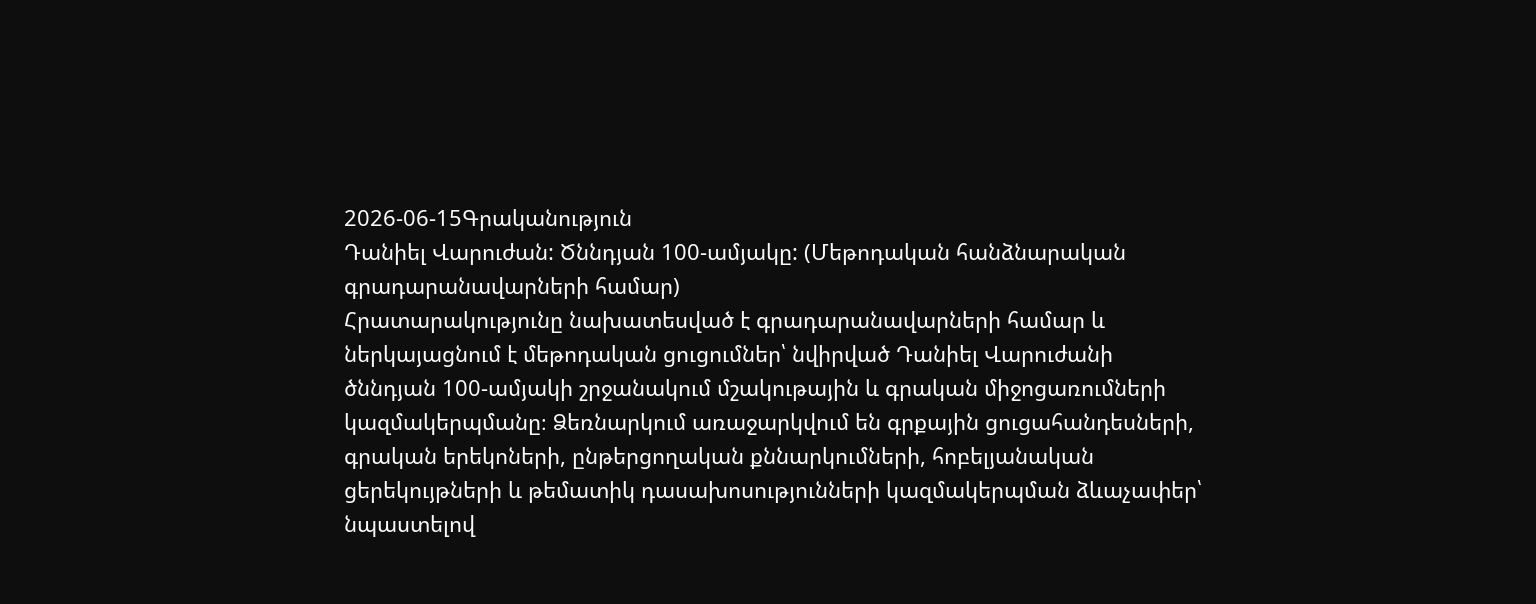2026-06-15Գրականություն
Դանիել Վարուժան: Ծննդյան 100-ամյակը: (Մեթոդական հանձնարական գրադարանավարների համար)
Հրատարակությունը նախատեսված է գրադարանավարների համար և ներկայացնում է մեթոդական ցուցումներ՝ նվիրված Դանիել Վարուժանի ծննդյան 100-ամյակի շրջանակում մշակութային և գրական միջոցառումների կազմակերպմանը։ Ձեռնարկում առաջարկվում են գրքային ցուցահանդեսների, գրական երեկոների, ընթերցողական քննարկումների, հոբելյանական ցերեկույթների և թեմատիկ դասախոսությունների կազմակերպման ձևաչափեր՝ նպաստելով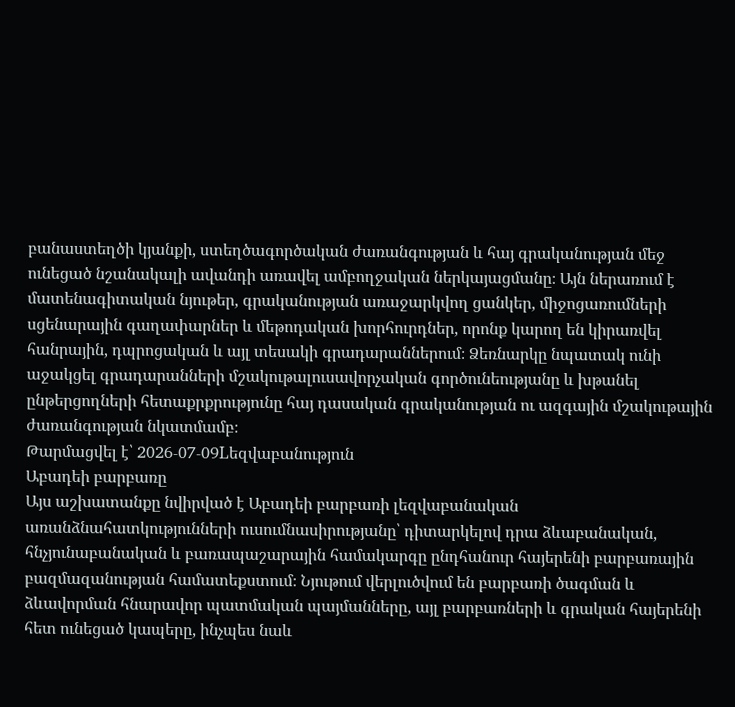բանաստեղծի կյանքի, ստեղծագործական ժառանգության և հայ գրականության մեջ ունեցած նշանակալի ավանդի առավել ամբողջական ներկայացմանը։ Այն ներառում է մատենագիտական նյութեր, գրականության առաջարկվող ցանկեր, միջոցառումների սցենարային գաղափարներ և մեթոդական խորհուրդներ, որոնք կարող են կիրառվել հանրային, դպրոցական և այլ տեսակի գրադարաններում։ Ձեռնարկը նպատակ ունի աջակցել գրադարանների մշակութալուսավորչական գործունեությանը և խթանել ընթերցողների հետաքրքրությունը հայ դասական գրականության ու ազգային մշակութային ժառանգության նկատմամբ։
Թարմացվել է՝ 2026-07-09Lեզվաբանություն
Աբադեի բարբառը
Այս աշխատանքը նվիրված է Աբադեի բարբառի լեզվաբանական առանձնահատկությունների ուսումնասիրությանը՝ դիտարկելով դրա ձևաբանական, հնչյունաբանական և բառապաշարային համակարգը ընդհանուր հայերենի բարբառային բազմազանության համատեքստում։ Նյութում վերլուծվում են բարբառի ծագման և ձևավորման հնարավոր պատմական պայմանները, այլ բարբառների և գրական հայերենի հետ ունեցած կապերը, ինչպես նաև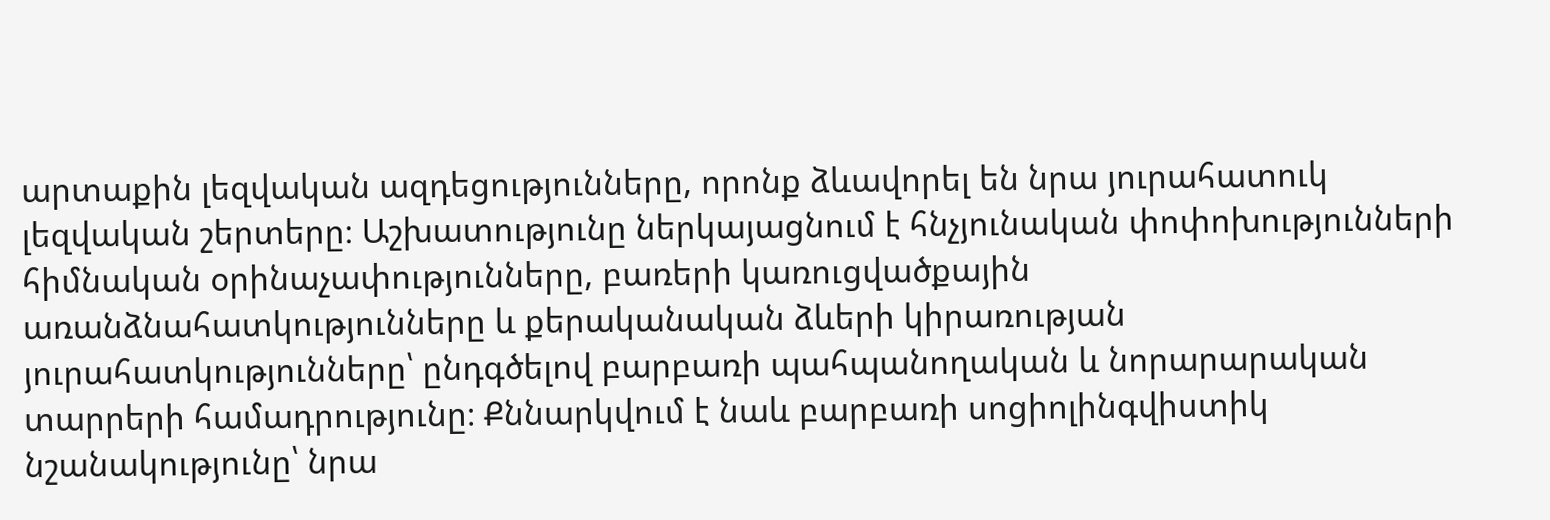արտաքին լեզվական ազդեցությունները, որոնք ձևավորել են նրա յուրահատուկ լեզվական շերտերը։ Աշխատությունը ներկայացնում է հնչյունական փոփոխությունների հիմնական օրինաչափությունները, բառերի կառուցվածքային առանձնահատկությունները և քերականական ձևերի կիրառության յուրահատկությունները՝ ընդգծելով բարբառի պահպանողական և նորարարական տարրերի համադրությունը։ Քննարկվում է նաև բարբառի սոցիոլինգվիստիկ նշանակությունը՝ նրա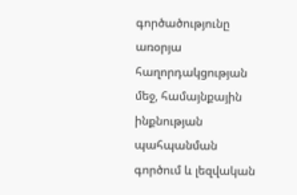գործածությունը առօրյա հաղորդակցության մեջ, համայնքային ինքնության պահպանման գործում և լեզվական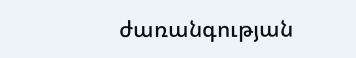ժառանգության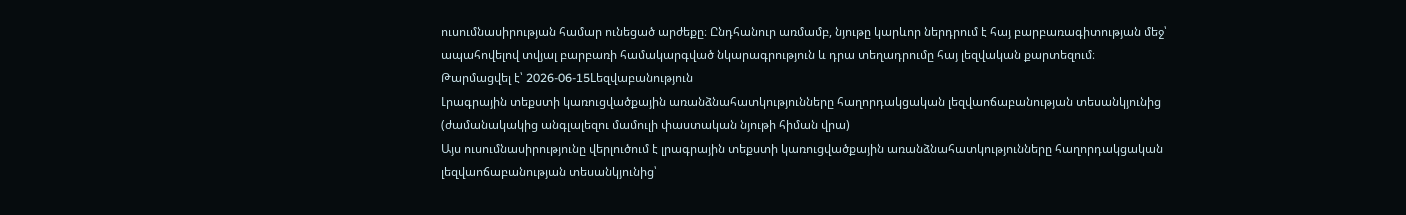ուսումնասիրության համար ունեցած արժեքը։ Ընդհանուր առմամբ, նյութը կարևոր ներդրում է հայ բարբառագիտության մեջ՝ ապահովելով տվյալ բարբառի համակարգված նկարագրություն և դրա տեղադրումը հայ լեզվական քարտեզում։
Թարմացվել է՝ 2026-06-15Lեզվաբանություն
Լրագրային տեքստի կառուցվածքային առանձնահատկությունները հաղորդակցական լեզվաոճաբանության տեսանկյունից (ժամանակակից անգլալեզու մամուլի փաստական նյութի հիման վրա)
Այս ուսումնասիրությունը վերլուծում է լրագրային տեքստի կառուցվածքային առանձնահատկությունները հաղորդակցական լեզվաոճաբանության տեսանկյունից՝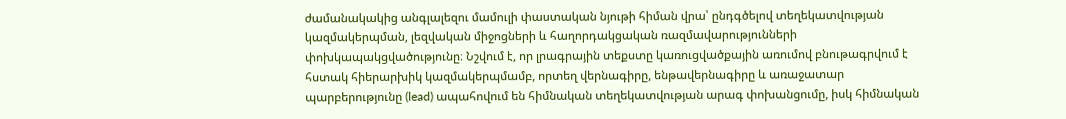ժամանակակից անգլալեզու մամուլի փաստական նյութի հիման վրա՝ ընդգծելով տեղեկատվության կազմակերպման, լեզվական միջոցների և հաղորդակցական ռազմավարությունների փոխկապակցվածությունը։ Նշվում է, որ լրագրային տեքստը կառուցվածքային առումով բնութագրվում է հստակ հիերարխիկ կազմակերպմամբ, որտեղ վերնագիրը, ենթավերնագիրը և առաջատար պարբերությունը (lead) ապահովում են հիմնական տեղեկատվության արագ փոխանցումը, իսկ հիմնական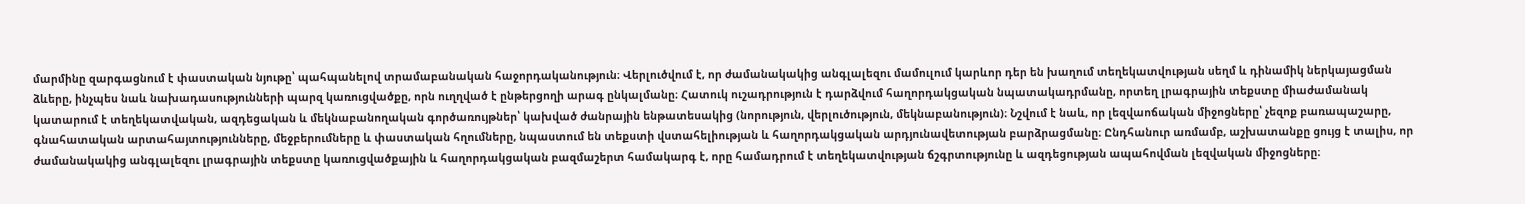մարմինը զարգացնում է փաստական նյութը՝ պահպանելով տրամաբանական հաջորդականություն։ Վերլուծվում է, որ ժամանակակից անգլալեզու մամուլում կարևոր դեր են խաղում տեղեկատվության սեղմ և դինամիկ ներկայացման ձևերը, ինչպես նաև նախադասությունների պարզ կառուցվածքը, որն ուղղված է ընթերցողի արագ ընկալմանը։ Հատուկ ուշադրություն է դարձվում հաղորդակցական նպատակադրմանը, որտեղ լրագրային տեքստը միաժամանակ կատարում է տեղեկատվական, ազդեցական և մեկնաբանողական գործառույթներ՝ կախված ժանրային ենթատեսակից (նորություն, վերլուծություն, մեկնաբանություն)։ Նշվում է նաև, որ լեզվաոճական միջոցները՝ չեզոք բառապաշարը, գնահատական արտահայտությունները, մեջբերումները և փաստական հղումները, նպաստում են տեքստի վստահելիության և հաղորդակցական արդյունավետության բարձրացմանը։ Ընդհանուր առմամբ, աշխատանքը ցույց է տալիս, որ ժամանակակից անգլալեզու լրագրային տեքստը կառուցվածքային և հաղորդակցական բազմաշերտ համակարգ է, որը համադրում է տեղեկատվության ճշգրտությունը և ազդեցության ապահովման լեզվական միջոցները։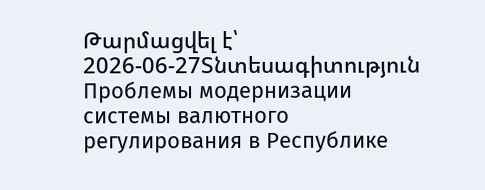Թարմացվել է՝ 2026-06-27Տնտեսագիտություն
Проблемы модернизации системы валютного регулирования в Республике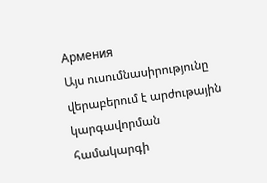Армения
Այս ուսումնասիրությունը վերաբերում է արժութային կարգավորման համակարգի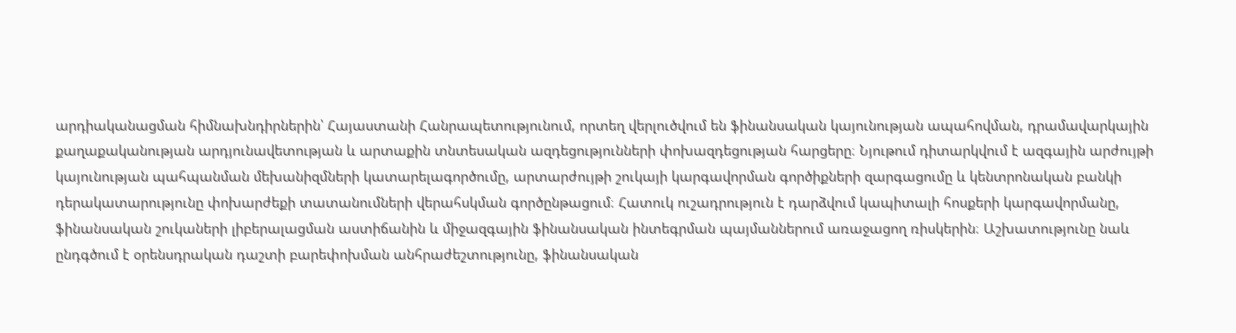արդիականացման հիմնախնդիրներին՝ Հայաստանի Հանրապետությունում, որտեղ վերլուծվում են ֆինանսական կայունության ապահովման, դրամավարկային քաղաքականության արդյունավետության և արտաքին տնտեսական ազդեցությունների փոխազդեցության հարցերը։ Նյութում դիտարկվում է ազգային արժույթի կայունության պահպանման մեխանիզմների կատարելագործումը, արտարժույթի շուկայի կարգավորման գործիքների զարգացումը և կենտրոնական բանկի դերակատարությունը փոխարժեքի տատանումների վերահսկման գործընթացում։ Հատուկ ուշադրություն է դարձվում կապիտալի հոսքերի կարգավորմանը, ֆինանսական շուկաների լիբերալացման աստիճանին և միջազգային ֆինանսական ինտեգրման պայմաններում առաջացող ռիսկերին։ Աշխատությունը նաև ընդգծում է օրենսդրական դաշտի բարեփոխման անհրաժեշտությունը, ֆինանսական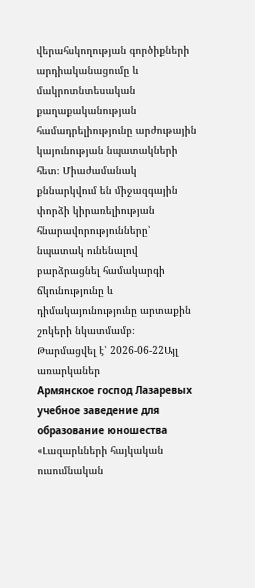վերահսկողության գործիքների արդիականացումը և մակրոտնտեսական քաղաքականության համադրելիությունը արժութային կայունության նպատակների հետ։ Միաժամանակ քննարկվում են միջազգային փորձի կիրառելիության հնարավորությունները՝ նպատակ ունենալով բարձրացնել համակարգի ճկունությունը և դիմակայունությունը արտաքին շոկերի նկատմամբ։
Թարմացվել է՝ 2026-06-22Այլ առարկաներ
Армянское господ Лазаревых учебное заведение для образование юношества
«Լազարևների հայկական ուսումնական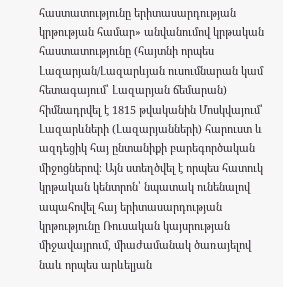հաստատությունը երիտասարդության կրթության համար» անվանումով կրթական հաստատությունը (հայտնի որպես Լազարյան/Լազարևյան ուսումնարան կամ հետագայում՝ Լազարյան ճեմարան) հիմնադրվել է 1815 թվականին Մոսկվայում՝ Լազարևների (Լազարյանների) հարուստ և ազդեցիկ հայ ընտանիքի բարեգործական միջոցներով։ Այն ստեղծվել է որպես հատուկ կրթական կենտրոն՝ նպատակ ունենալով ապահովել հայ երիտասարդության կրթությունը Ռուսական կայսրության միջավայրում, միաժամանակ ծառայելով նաև որպես արևելյան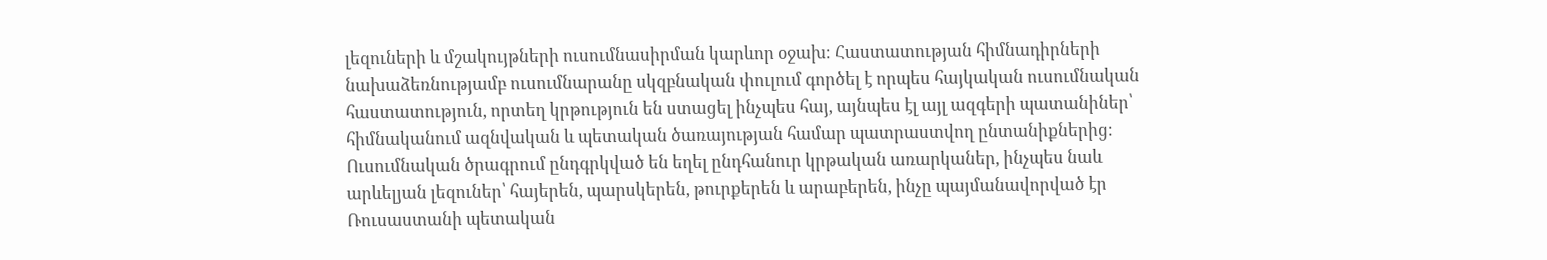լեզուների և մշակույթների ուսումնասիրման կարևոր օջախ։ Հաստատության հիմնադիրների նախաձեռնությամբ ուսումնարանը սկզբնական փուլում գործել է որպես հայկական ուսումնական հաստատություն, որտեղ կրթություն են ստացել ինչպես հայ, այնպես էլ այլ ազգերի պատանիներ՝ հիմնականում ազնվական և պետական ծառայության համար պատրաստվող ընտանիքներից։ Ուսումնական ծրագրում ընդգրկված են եղել ընդհանուր կրթական առարկաներ, ինչպես նաև արևելյան լեզուներ՝ հայերեն, պարսկերեն, թուրքերեն և արաբերեն, ինչը պայմանավորված էր Ռուսաստանի պետական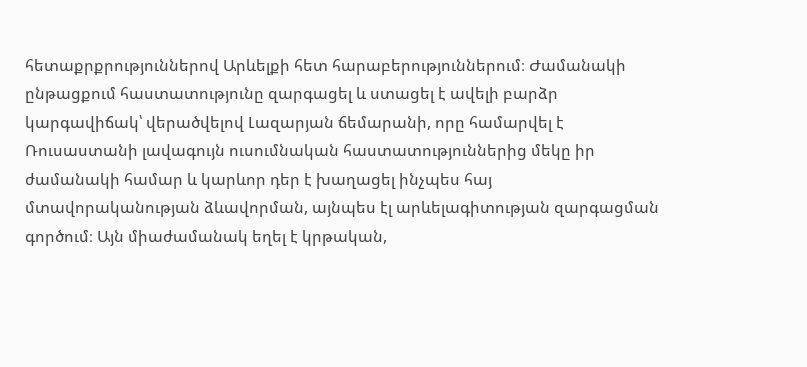հետաքրքրություններով Արևելքի հետ հարաբերություններում։ Ժամանակի ընթացքում հաստատությունը զարգացել և ստացել է ավելի բարձր կարգավիճակ՝ վերածվելով Լազարյան ճեմարանի, որը համարվել է Ռուսաստանի լավագույն ուսումնական հաստատություններից մեկը իր ժամանակի համար և կարևոր դեր է խաղացել ինչպես հայ մտավորականության ձևավորման, այնպես էլ արևելագիտության զարգացման գործում։ Այն միաժամանակ եղել է կրթական,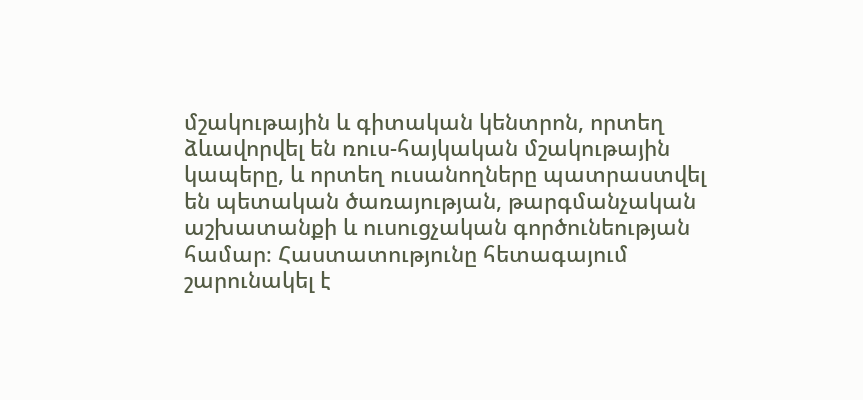մշակութային և գիտական կենտրոն, որտեղ ձևավորվել են ռուս-հայկական մշակութային կապերը, և որտեղ ուսանողները պատրաստվել են պետական ծառայության, թարգմանչական աշխատանքի և ուսուցչական գործունեության համար։ Հաստատությունը հետագայում շարունակել է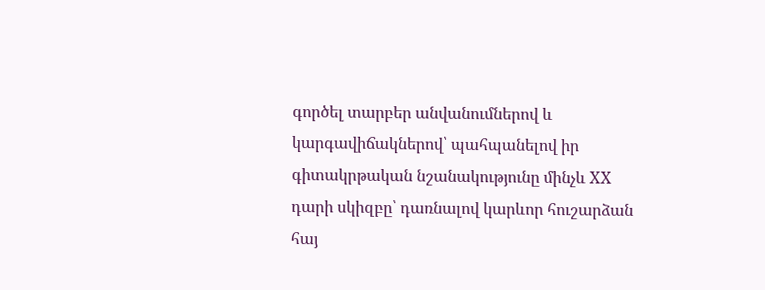գործել տարբեր անվանումներով և կարգավիճակներով՝ պահպանելով իր գիտակրթական նշանակությունը մինչև XX դարի սկիզբը՝ դառնալով կարևոր հուշարձան հայ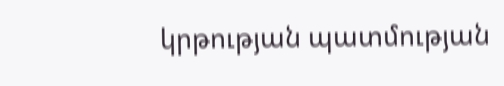կրթության պատմության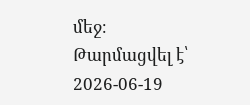մեջ։
Թարմացվել է՝ 2026-06-19